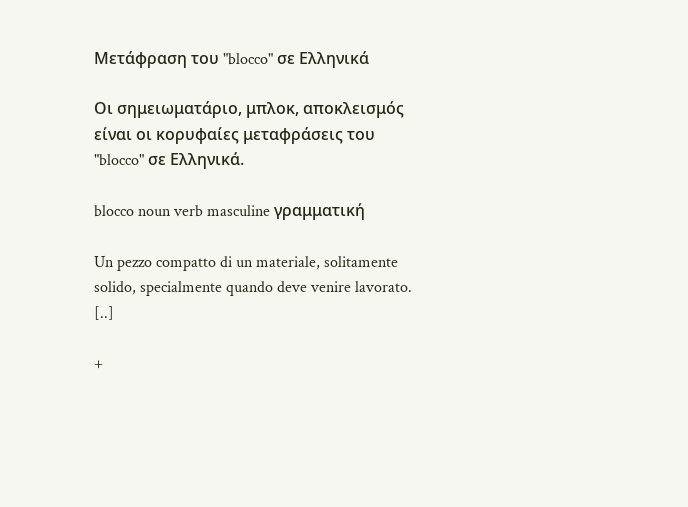Μετάφραση του "blocco" σε Ελληνικά

Οι σημειωματάριο, μπλοκ, αποκλεισμός είναι οι κορυφαίες μεταφράσεις του "blocco" σε Ελληνικά.

blocco noun verb masculine γραμματική

Un pezzo compatto di un materiale, solitamente solido, specialmente quando deve venire lavorato. [..]

+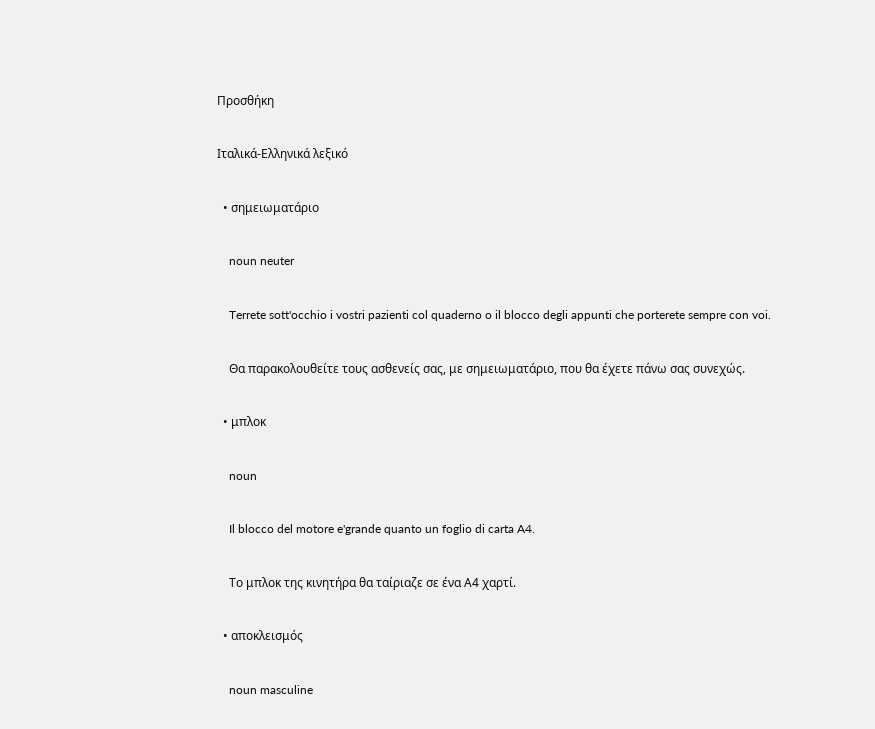Προσθήκη

Ιταλικά-Ελληνικά λεξικό

  • σημειωματάριο

    noun neuter

    Terrete sott'occhio i vostri pazienti col quaderno o il blocco degli appunti che porterete sempre con voi.

    Θα παρακολουθείτε τους ασθενείς σας, με σημειωματάριο, που θα έχετε πάνω σας συνεχώς.

  • μπλοκ

    noun

    Il blocco del motore e'grande quanto un foglio di carta A4.

    Το μπλοκ της κινητήρα θα ταίριαζε σε ένα Α4 χαρτί.

  • αποκλεισμός

    noun masculine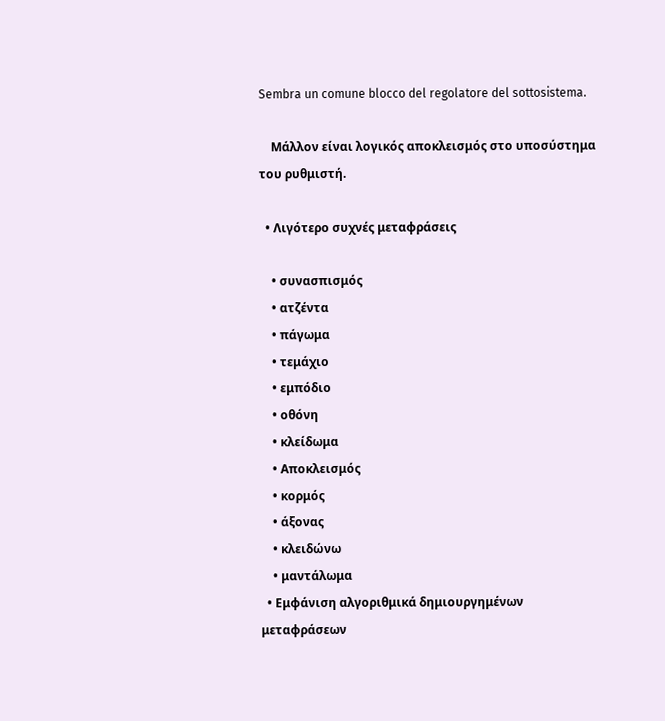Sembra un comune blocco del regolatore del sottosistema.

    Μάλλον είναι λογικός αποκλεισμός στο υποσύστημα του ρυθμιστή.

  • Λιγότερο συχνές μεταφράσεις

    • συνασπισμός
    • ατζέντα
    • πάγωμα
    • τεμάχιο
    • εμπόδιο
    • οθόνη
    • κλείδωμα
    • Αποκλεισμός
    • κορμός
    • άξονας
    • κλειδώνω
    • μαντάλωμα
  • Εμφάνιση αλγοριθμικά δημιουργημένων μεταφράσεων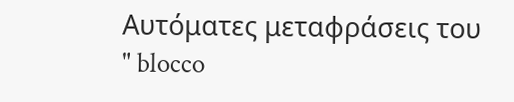Αυτόματες μεταφράσεις του " blocco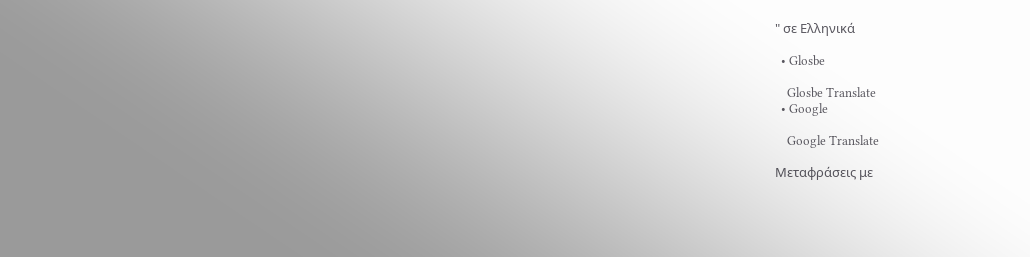" σε Ελληνικά

  • Glosbe

    Glosbe Translate
  • Google

    Google Translate

Μεταφράσεις με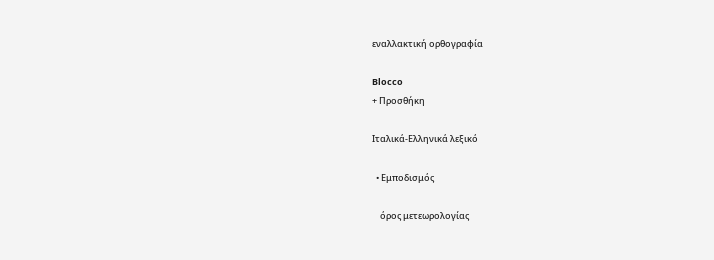εναλλακτική ορθογραφία

Blocco
+ Προσθήκη

Ιταλικά-Ελληνικά λεξικό

  • Εμποδισμός

    όρος μετεωρολογίας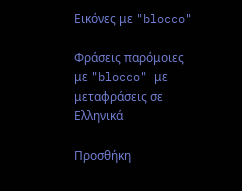Εικόνες με "blocco"

Φράσεις παρόμοιες με "blocco" με μεταφράσεις σε Ελληνικά

Προσθήκη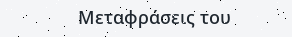Μεταφράσεις του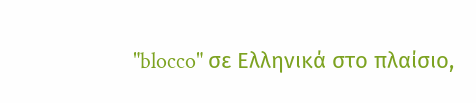"blocco" σε Ελληνικά στο πλαίσιο,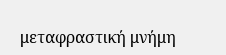μεταφραστική μνήμη